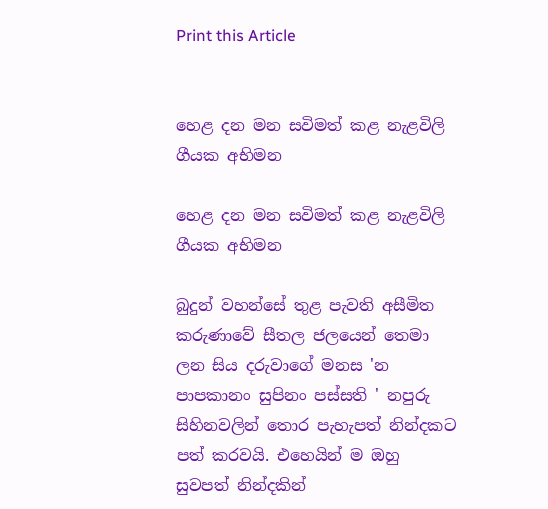Print this Article


හෙළ දන මන සවිමත් කළ නැළවිලි ගීයක අභිමන

හෙළ දන මන සවිමත් කළ නැළවිලි ගීයක අභිමන

බුදුන් වහන්සේ තුළ පැවති අසීමිත කරුණාවේ සීතල ජලයෙන් තෙමා ලන සිය දරුවාගේ මනස 'න පාපකානං සුපිනං පස්සති ' නපුරු සිහිනවලින් තොර පැහැපත් නින්දකට පත් කරවයි. එහෙයින් ම ඔහු සුවපත් නින්දකින්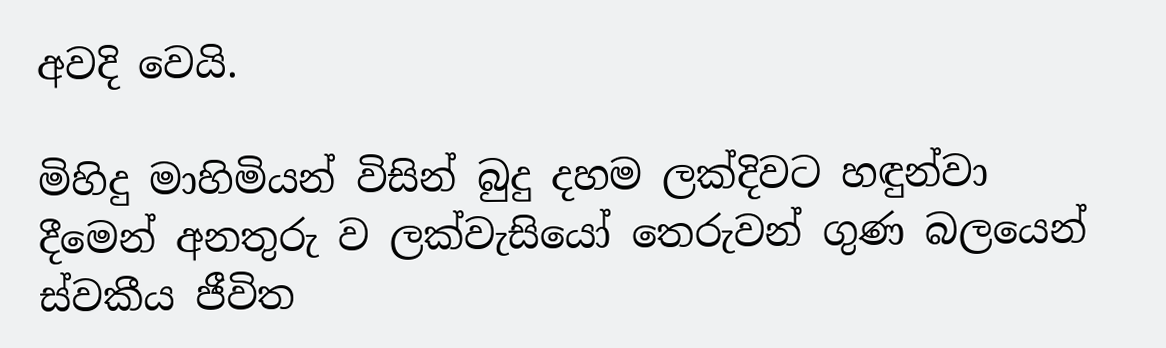අවදි වෙයි.

මිහිදු මාහිමියන් විසින් බුදු දහම ලක්දිවට හඳුන්වා දීමෙන් අනතුරු ව ලක්වැසියෝ තෙරුවන් ගුණ බලයෙන් ස්වකීය ජීවිත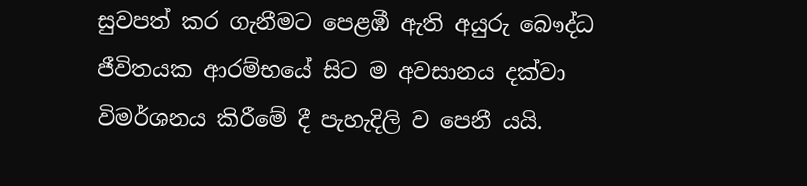සුවපත් කර ගැනීමට පෙළඹී ඇති අයුරු බෞද්ධ ජීවිතයක ආරම්භයේ සිට ම අවසානය දක්වා විමර්ශනය කිරීමේ දී පැහැදිලි ව පෙනී යයි.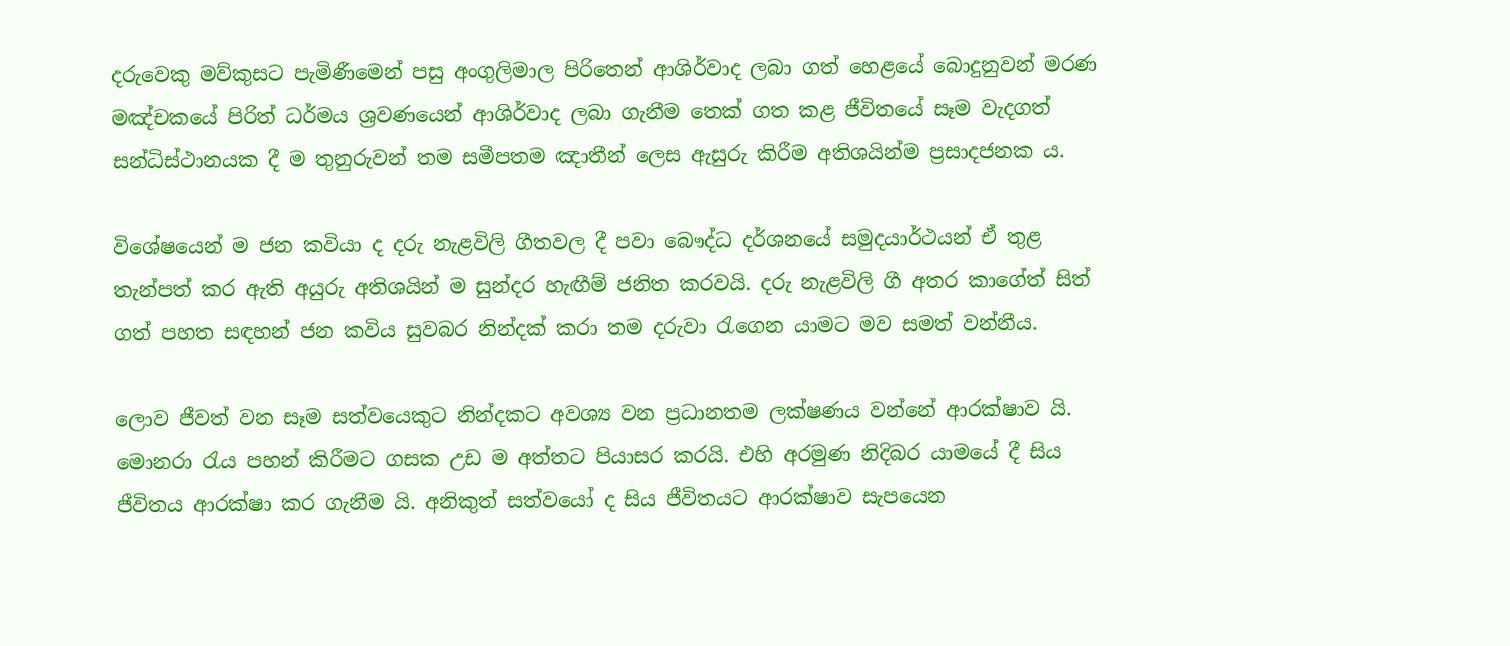දරුවෙකු මව්කුසට පැමිණීමෙන් පසු අංගුලිමාල පිරිතෙන් ආශිර්වාද ලබා ගත් හෙළයේ බොදුනුවන් මරණ මඤ්චකයේ පිරිත් ධර්මය ශ්‍ර‍වණයෙන් ආශිර්වාද ලබා ගැනීම තෙක් ගත කළ ජීවිතයේ සෑම වැදගත් සන්ධිස්ථානයක දී ම තුනුරුවන් තම සමීපතම ඤාතීන් ලෙස ඇසුරු කිරීම අතිශයින්ම ප්‍රසාදජනක ය.

විශේෂයෙන් ම ජන කවියා ද දරු නැළවිලි ගීතවල දී පවා බෞද්ධ දර්ශනයේ සමුදයාර්ථයන් ඒ තුළ තැන්පත් කර ඇති අයුරු අතිශයින් ම සුන්දර හැඟීම් ජනිත කරවයි. දරු නැළවිලි ගී අතර කාගේත් සිත් ගත් පහත සඳහන් ජන කවිය සුවබර නින්දක් කරා තම දරුවා රැගෙන යාමට මව සමත් වන්නීය.

ලොව ජීවත් වන සෑම සත්වයෙකුට නින්දකට අවශ්‍ය වන ප්‍රධානතම ලක්ෂණය වන්නේ ආරක්ෂාව යි. මොනරා රැය පහන් කිරීමට ගසක උඩ ම අත්තට පියාසර කරයි. එහි අරමුණ නිදිබර යාමයේ දී සිය ජීවිතය ආරක්ෂා කර ගැනීම යි. අනිකුත් සත්වයෝ ද සිය ජීවිතයට ආරක්ෂාව සැපයෙන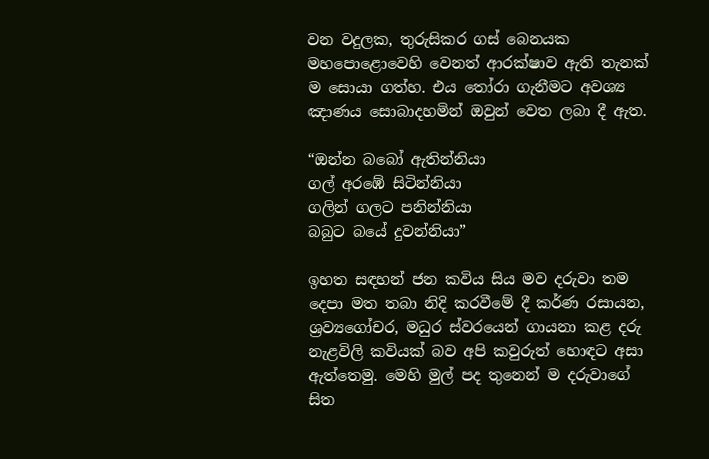වන වදුලක, තුරුසිකර ගස් බෙනයක මහපොළොවෙහි වෙනත් ආරක්ෂාව ඇති තැනක් ම සොයා ගත්හ. එය තෝරා ගැනීමට අවශ්‍ය ඤාණය සොබාදහමින් ඔවුන් වෙත ලබා දී ඇත.

“ඔන්න බබෝ ඇතින්නියා
ගල් අරඹේ සිටින්නියා
ගලින් ගලට පනින්නියා
බබුට බයේ දුවන්නියා”

ඉහත සඳහන් ජන කවිය සිය මව දරුවා තම දෙපා මත තබා නිදි කරවීමේ දී කර්ණ රසායන, ශ්‍රව්‍යගෝචර, මධුර ස්වරයෙන් ගායනා කළ දරු නැළවිලි කවියක් බව අපි කවුරුත් හොඳට අසා ඇත්තෙමු. මෙහි මුල් පද තුනෙන් ම දරුවාගේ සිත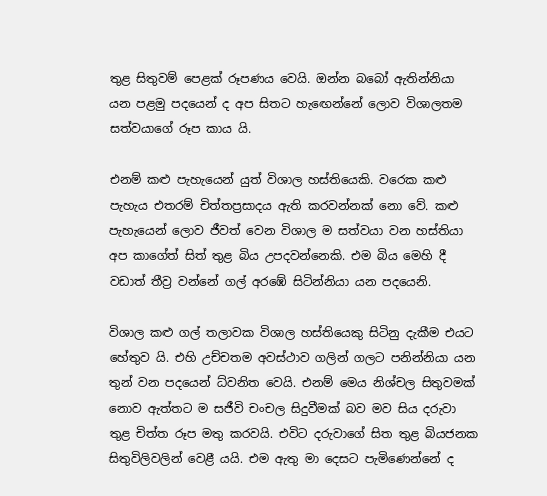තුළ සිතුවම් පෙළක් රූපණය වෙයි. ඔන්න බබෝ ඇතින්නියා යන පළමු පදයෙන් ද අප සිතට හැඟෙන්නේ ලොව විශාලතම සත්වයාගේ රූප කාය යි.

එනම් කළු පැහැයෙන් යුත් විශාල හස්තියෙකි. වරෙක කළු පැහැය එතරම් චිත්තප්‍රසාදය ඇති කරවන්නක් නො වේ. කළු පැහැයෙන් ලොව ජීවත් වෙන විශාල ම සත්වයා වන හස්තියා අප කාගේත් සිත් තුළ බිය උපදවන්නෙකි. එම බිය මෙහි දී වඩාත් තීව්‍ර වන්නේ ගල් අරඹේ සිටින්නියා යන පදයෙනි.

විශාල කළු ගල් තලාවක විශාල හස්තියෙකු සිටිනු දැකීම එයට හේතුව යි. එහි උච්චතම අවස්ථාව ගලින් ගලට පනින්නියා යන තුන් වන පදයෙන් ධ්වනිත වෙයි. එනම් මෙය නිශ්චල සිතුවමක් නොව ඇත්තට ම සජීවි චංචල සිදුවීමක් බව මව සිය දරුවා තුළ චිත්ත රූප මතු කරවයි. එවිට දරුවාගේ සිත තුළ බියජනක සිතුවිලිවලින් වෙළී යයි. එම ඇතු මා දෙසට පැමිණෙන්නේ ද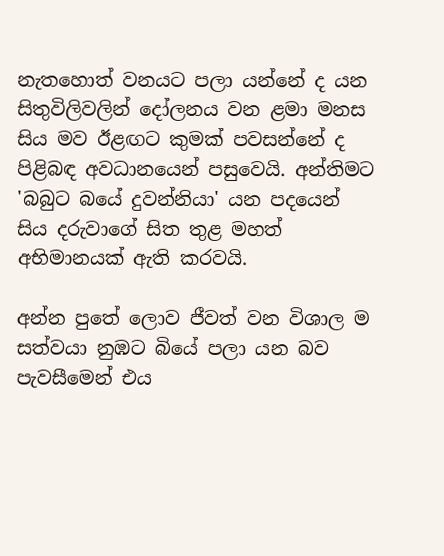නැතහොත් වනයට පලා යන්නේ ද යන සිතුවිලිවලින් දෝලනය වන ළමා මනස සිය මව ඊළඟට කුමක් පවසන්නේ ද පිළිබඳ අවධානයෙන් පසුවෙයි. අන්තිමට 'බබුට බයේ දුවන්නියා' යන පදයෙන් සිය දරුවාගේ සිත තුළ මහත් අභිමානයක් ඇති කරවයි.

අන්න පුතේ ලොව ජීවත් වන විශාල ම සත්වයා නුඹට බියේ පලා යන බව පැවසීමෙන් එය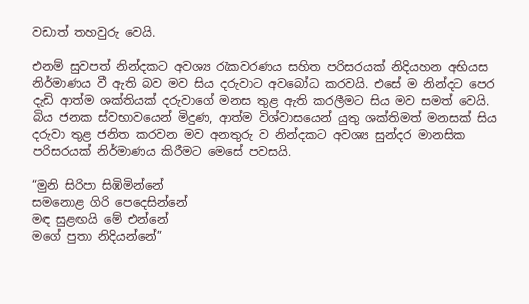වඩාත් තහවුරු වෙයි.

එනම් සුවපත් නින්දකට අවශ්‍ය රැකවරණය සහිත පරිසරයක් නිදියහන අභියස නිර්මාණය වී ඇති බව මව සිය දරුවාට අවබෝධ කරවයි. එසේ ම නින්දට පෙර දැඩි ආත්ම ශක්තියක් දරුවාගේ මනස තුළ ඇති කරලීමට සිය මව සමත් වෙයි. බිය ජනක ස්වභාවයෙන් මිදුණ, ආත්ම විශ්වාසයෙන් යුතු ශක්තිමත් මනසක් සිය දරුවා තුළ ජනිත කරවන මව අනතුරු ව නින්දකට අවශ්‍ය සුන්දර මානසික පරිසරයක් නිර්මාණය කිරීමට මෙසේ පවසයි.

“මුනි සිරිපා සිඹිමින්නේ
සමනොළ ගිරි පෙදෙසින්නේ
මඳ සුළඟයි මේ එන්නේ
මගේ පුතා නිදියන්නේ”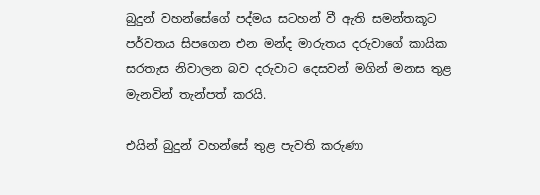බුදුන් වහන්සේගේ පද්මය සටහන් වී ඇති සමන්තකූට පර්වතය සිපගෙන එන මන්ද මාරුතය දරුවාගේ කායික සරතැස නිවාලන බව දරුවාට දෙසවන් මගින් මනස තුළ මැනවින් තැන්පත් කරයි.

එයින් බුදුන් වහන්සේ තුළ පැවති කරුණා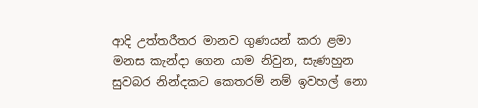ආදි උත්තරීතර මානව ගුණයන් කරා ළමා මනස කැන්දා ගෙන යාම නිවුන, සැණහුන සුවබර නින්දකට කෙතරම් නම් ඉවහල් නො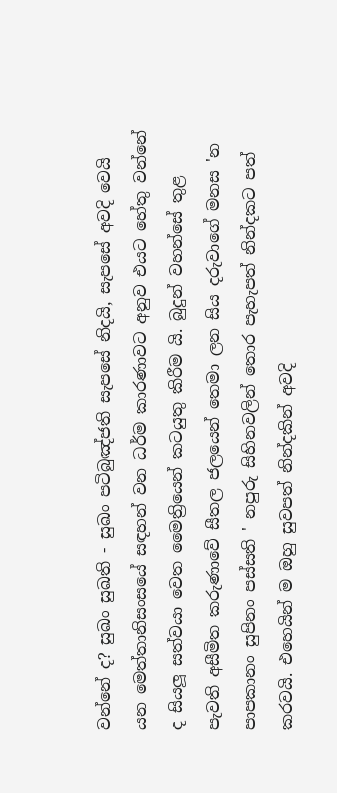වන්නේ ද? සුඛං සුඛති - සුඛං පටිබුඤ්ජති සැපසේ නිදයි, සැපසේ අවදි වෙයි යන මෙත්තානිසංසයේ සඳහන් වන ධර්ම කාරණාවට අනුව එයට හේතු වන්නේ ද සියලූ සත්වයා වෙත මෛත්‍රියෙන් කටයුතු කිරීම යි. බුදුන් වහන්සේ තුළ පැවති අසීමිත කරුණාවේ සීතල ජලයෙන් තෙමා ලන සිය දරුවාගේ මනස 'න පාපකානං සුපිනං පස්සති ' නපුරු සිහිනවලින් තොර පැහැපත් නින්දකට පත් කරවයි. එහෙයින් ම ඔහු සුවපත් නින්දකින් අවදි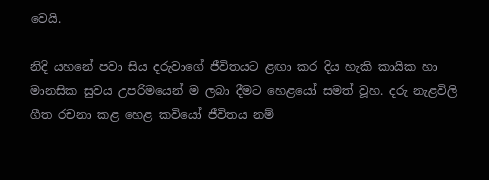වෙයි.

නිදි යහනේ පවා සිය දරුවාගේ ජීවිතයට ළඟා කර දිය හැකි කායික හා මානසික සුවය උපරිමයෙන් ම ලබා දීමට හෙළයෝ සමත් වූහ. දරු නැළවිලි ගීත රචනා කළ හෙළ කවියෝ ජීවිතය නම්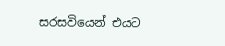සරසවියෙන් එයට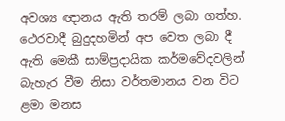අවශ්‍ය ඥානය ඇති තරම් ලබා ගත්හ. ථෙරවාදී බුදුදහමින් අප වෙත ලබා දී ඇති මෙකී සාම්ප්‍රදායික ක‍ර්මවේදවලින් බැහැර වීම නිසා වර්තමානය වන විට ළමා මනස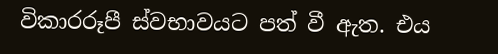විකාරරූපී ස්වභාවයට පත් වී ඇත. එය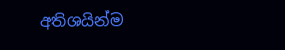අතිශයින්ම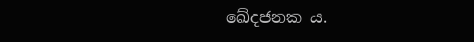ඛේදජනක ය.